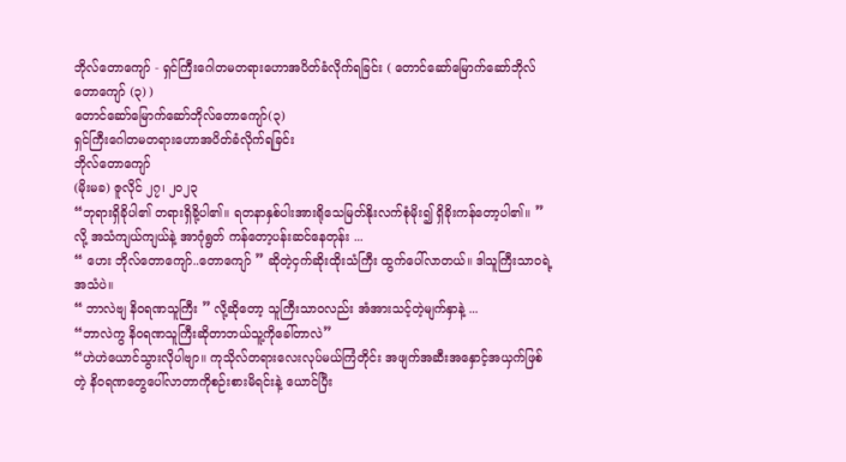ဘိုလ်တောကျော် - ရှင်ကြီးဂေါတမတရားဟောအပိတ်ခံလိုက်ရခြင်း ( တောင်ဆော်မြောက်ဆော်ဘိုလ်တောကျော် (၃) )
တောင်ဆော်မြောက်ဆော်ဘိုလ်တောကျော်(၃)
ရှင်ကြီးဂေါတမတရားဟောအပိတ်ခံလိုက်ရခြင်း
ဘိုလ်တောကျော်
(မိုးမခ) ဇူလိုင် ၂၇၊ ၂၀၂၃
“ဘုရားရှိခိုပါ၏ တရားရှိခို့ပါ၏။ ရတနာနှစ်ပါးအားရိုသေမြတ်နိုးလက်စုံမိုး၍ ရှိခိုးကန်တော့ပါ၏။ ” လို့ အသံကျယ်ကျယ်နဲ့ အာဂုံရွတ် ကန်တော့ပန်းဆင်နေတုန်း ...
“ ဟေး ဘိုလ်တောကျော်..တောကျော် ” ဆိုတဲ့ငှက်ဆိုးထိုးသံကြီး ထွက်ပေါ်လာတယ်။ ဒါသူကြီးသာဝရဲ့အသံပဲ။
“ ဘာလဲဗျ နိဝရဏသူကြီး ” လို့ဆိုတော့ သူကြီးသာဝလည်း အံအားသင့်တဲ့မျက်နှာနဲ့ ...
“ဘာလဲကွ နိဝရဏသူကြီးဆိုတာဘယ်သူ့ကိုခေါ်တာလဲ”
“ဟဲဟဲယောင်သွားလိုပါဗျာ။ ကုသိုလ်တရားလေးလုပ်မယ်ကြံတိုင်း အဖျက်အဆီးအနှောင့်အယှက်ဖြစ်တဲ့ နိဝရဏတွေပေါ်လာတာကိုစဉ်းစားမိရင်းနဲ့ ယောင်ပြီး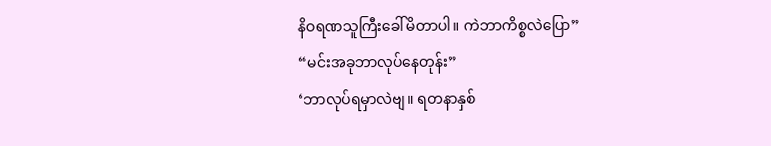နိဝရဏသူကြီးခေါ်မိတာပါ။ ကဲဘာကိစ္စလဲပြော”
“မင်းအခုဘာလုပ်နေတုန်း”
‘ဘာလုပ်ရမှာလဲဗျ။ ရတနာနှစ်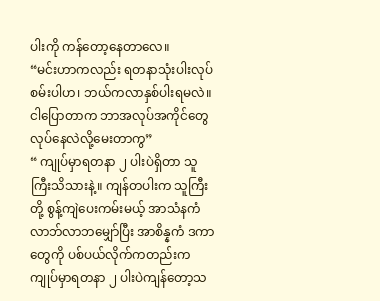ပါးကို ကန်တော့နေတာလေ။
“မင်းဟာကလည်း ရတနာသုံးပါးလုပ်စမ်းပါဟ၊ ဘယ်ကလာနှစ်ပါးရမလဲ။ ငါပြောတာက ဘာအလုပ်အကိုင်တွေလုပ်နေလဲလို့မေးတာကွ”
“ ကျုပ်မှာရတနာ ၂ ပါးပဲရှိတာ သူကြီးသိသားနဲ့။ ကျန်တပါးက သူကြီးတို့ စွန့်ကျဲပေးကမ်းမယ့် အာသံနကံ လာဘ်လာဘမျှော်ပြီး အာစိန္နကံ ဒကာတွေကို ပစ်ပယ်လိုက်ကတည်းက ကျုပ်မှာရတနာ ၂ ပါးပဲကျန်တော့သ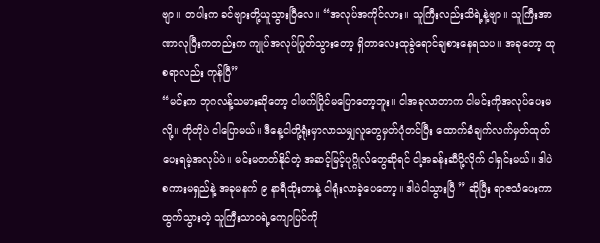ဗျာ။ တပါးက ခင်ဗျားတို့ယူသွားပြီလေ။ “အလုပ်အကိုင်လား။ သူကြီးလည်းသိရဲ့နဲ့ဗျာ။ သူကြီးအာဏာလုပြီးကတည်းက ကျုပ်အလုပ်ပြုတ်သွားတော့ ရှိတာလေးထုခွဲရောင်ချစားနေရသပ။ အခုတော့ ထုစရာလည်း ကုန်ပြီ”
“မင်းက ဘုဂလန့်သမားဆိုတော့ ငါဖက်ပြိုင်မပြောတော့ဘူး။ ငါအခုလာတာက ငါမင်းကိုအလုပ်ပေးမလို့။ တိုတိုပဲ ငါပြောမယ်။ ဒီနေ့ငါတို့ရုံးမှာလာသမျှလူတွေမှတ်ပုံတင်ပြီး ထောက်ခံချက်လက်မှတ်ထုတ်ပေးရမဲ့အလုပ်ပဲ။ မင်းမတတ်နိုင်တဲ့ အဆင့်မြင့်ပုဂ္ဂိုလ်တွေဆိုရင် ငါ့အခန်းဆီပို့လိုက် ငါရှင်းမယ်။ ဒါပဲ စကားမရှည်နဲ့ အခုမနက် ၉ နာရီထိုးတာနဲ့ ငါရုံးလာခဲ့ပေတော့။ ဒါပဲငါသွားပြီ ” ဆိုပြီး ရာဇသံပေးကာထွက်သွားတဲ့ သူကြီးသာဝရဲ့ကျောပြင်ကို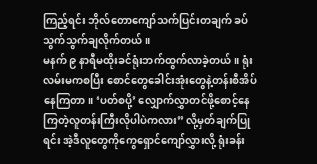ကြည့်ရင်း ဘိုလ်တောကျော်သက်ပြင်းတချက် ခပ်သွက်သွက်ချလိုက်တယ်။
မနက် ၉ နာရီမထိုးခင်ရုံးဘက်ထွက်လာခဲ့တယ်။ ရုံးလမ်းမကစပြီး စောင်တွေခေါင်းအုံးတွေနဲ့တန်းစီအိပ်နေကြတာ။ ‘ပတ်စပို့’ လျှောက်လွှာတင်ဖို့စောင့်နေကြတဲ့လူတန်းကြီးလိုပါပဲကလား” လို့မှတ်ချက်ပြုရင်း အဲ့ဒီလူတွေကိုကွေရှောင်ကျော်လွှားလို့ ရုံးခန်း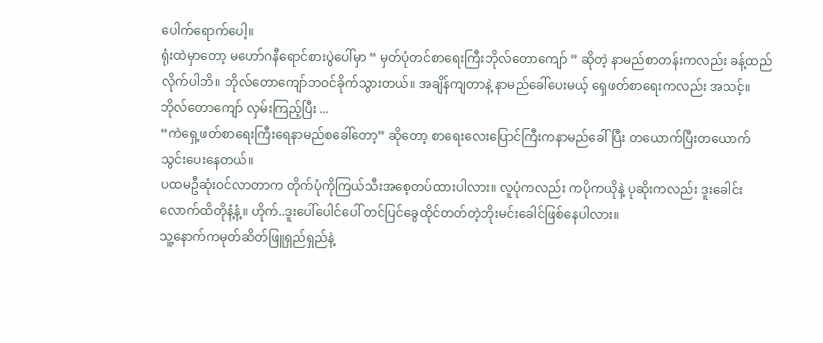ပေါက်ရောက်ပေါ့။
ရုံးထဲမှာတော့ မဟော်ဂနီရောင်စားပွဲပေါ်မှာ “ မှတ်ပုံတင်စာရေးကြီးဘိုလ်တောကျော် ” ဆိုတဲ့ နာမည်စာတန်းကလည်း ခန့်ထည်လိုက်ပါဘိ။ ဘိုလ်တောကျော်ဘဝင်ခိုက်သွားတယ်။ အချိန်ကျတာနဲ့ နာမည်ခေါ်ပေးမယ့် ရှေဖတ်စာရေးကလည်း အသင့်။ ဘိုလ်တောကျော် လှမ်းကြည့်ပြီး ...
“ကဲရှေ့ဖတ်စာရေးကြီးရေနာမည်စခေါ်တော့” ဆိုတော့ စာရေးလေးပြောင်ကြီးကနာမည်ခေါ်ပြီး တယောက်ပြီးတယောက် သွင်းပေးနေတယ်။
ပထမဦဆုံးဝင်လာတာက တိုက်ပုံကိုကြယ်သီးအစေ့တပ်ထားပါလား။ လူပုံကလည်း ကပိုကယိုနဲ့ ပုဆိုးကလည်း ဒူးခေါင်းလောက်ထိတိုနံ့နံ့။ ဟိုက်..ဒူးပေါ်ပေါင်ပေါ် တင်ပြင်ခွေထိုင်တတ်တဲ့ဘိုးမင်းခေါင်ဖြစ်နေပါလား။
သူ့နောက်ကမုတ်ဆိတ်ဖြူရှည်ရှည်နဲ့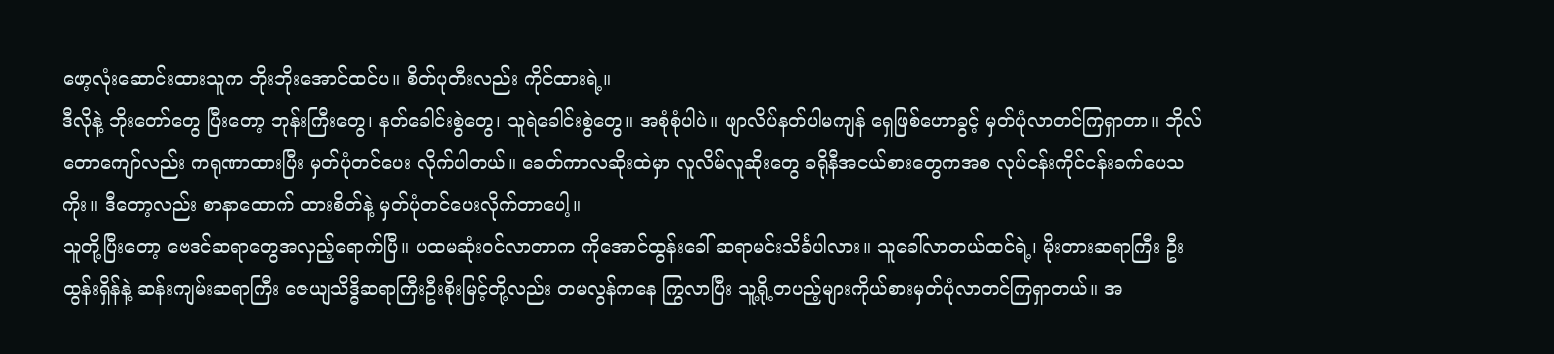ဖော့လုံးဆောင်းထားသူက ဘိုးဘိုးအောင်ထင်ပ။ စိတ်ပုတီးလည်း ကိုင်ထားရဲ့။
ဒီလိုနဲ့ ဘိုးတော်တွေ ပြီးတော့ ဘုန်းကြီးတွေ၊ နတ်ခေါင်းစွဲတွေ၊ သူရဲခေါင်းစွဲတွေ။ အစုံစုံပါပဲ။ ဖျာလိပ်နတ်ပါမကျန် ရှေဖြစ်ဟောခွင့် မှတ်ပုံလာတင်ကြရှာတာ။ ဘိုလ်တောကျော်လည်း ကရုဏာထားပြီး မှတ်ပုံတင်ပေး လိုက်ပါတယ်။ ခေတ်ကာလဆိုးထဲမှာ လူလိမ်လူဆိုးတွေ ခရိုနီအငယ်စားတွေကအစ လုပ်ငန်းကိုင်ငန်းခက်ပေသကိုး။ ဒီတော့လည်း စာနာထောက် ထားစိတ်နဲ့ မှတ်ပုံတင်ပေးလိုက်တာပေါ့။
သူတို့ပြီးတော့ ဗေဒင်ဆရာတွေအလှည့်ရောက်ပြီ။ ပထမဆုံးဝင်လာတာက ကိုအောင်ထွန်းခေါ် ဆရာမင်းသိင်္ခပါလား။ သူခေါ်လာတယ်ထင်ရဲ့၊ မိုးတားဆရာကြီး ဦးထွန်းရှိန်နဲ့ ဆန်းကျမ်းဆရာကြီး ဇေယျသိဒ္ဓိဆရာကြီးဦးစိုးမြင့်တို့လည်း တမလွန်ကနေ ကြွလာပြီး သူ့ရို့တပည့်များကိုယ်စားမှတ်ပုံလာတင်ကြရှာတယ်။ အ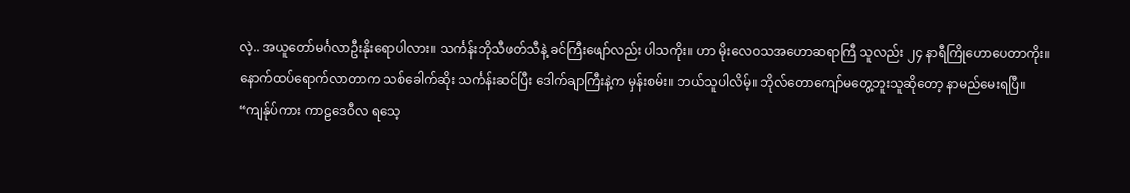လဲ့.. အယူတော်မင်္ဂလာဦးနိုးရောပါလား။ သင်္ကန်းဘိုသီဖတ်သီနဲ့ ခင်ကြီးဖျော်လည်း ပါသကိုး။ ဟာ မိုးလေဝသအဟောဆရာကြီ သူလည်း ၂၄ နာရီကြိုဟောပေတာကိုး။
နောက်ထပ်ရောက်လာတာက သစ်ခေါက်ဆိုး သင်္ကန်းဆင်ပြီး ဒေါက်ချာကြီးနဲ့က မှန်းစမ်း။ ဘယ်သူပါလိမ့်။ ဘိုလ်တောကျော်မတွေ့ဘူးသူဆိုတော့ နာမည်မေးရပြီ။
“ကျန်ုပ်ကား ကာဠဒေဝီလ ရသေ့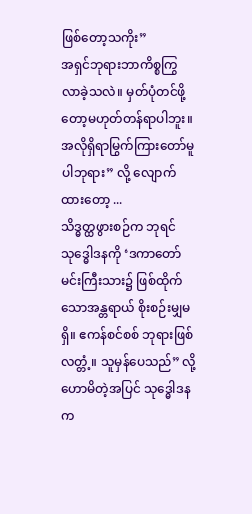ဖြစ်တော့သကိုး”
အရှင်ဘုရားဘာကိစ္စကြွလာခဲ့သလဲ။ မှတ်ပုံတင်ဖို့တော့မဟုတ်တန်ရာပါဘူး။ အလိုရှိရာမြွက်ကြားတော်မူပါဘုရား” လို့ လျောက်ထားတော့ ...
သိဒ္ဓတ္ထဖွားစဉ်က ဘုရင်သုဒ္ဓေါဒနကို ‘ဒကာတော်မင်းကြီးသား၌ ဖြစ်ထိုက်သောအန္တရာယ် စိုးစဉ်းမျှမရှိ။ ဧကန်စင်စစ် ဘုရားဖြစ်လတ္တံ့။ သူမှန်ပေသည်” လို့ဟောမိတဲ့အပြင် သုဒ္ဓေါဒနက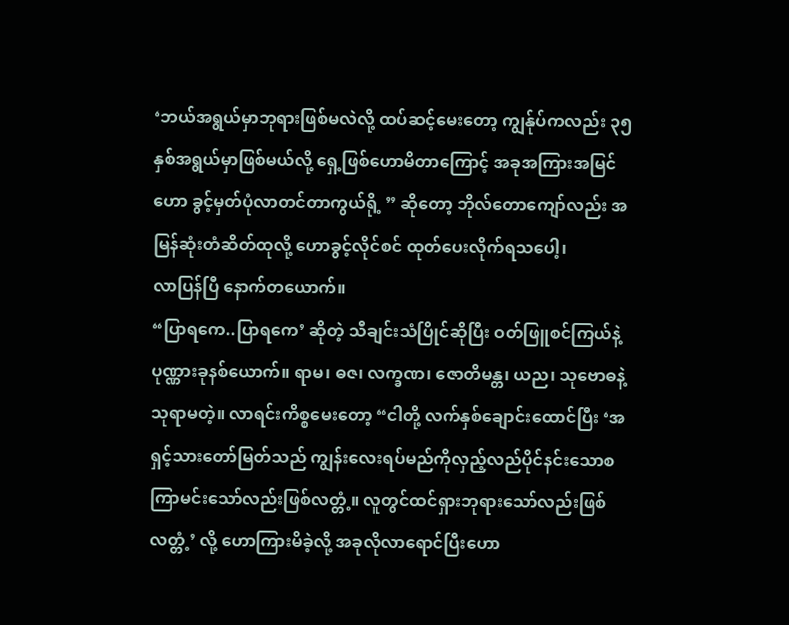‘ဘယ်အရွယ်မှာဘုရားဖြစ်မလဲလို့ ထပ်ဆင့်မေးတော့ ကျွန်ုပ်ကလည်း ၃၅ နှစ်အရွယ်မှာဖြစ်မယ်လို့ ရှေ့ဖြစ်ဟောမိတာကြောင့် အခုအကြားအမြင်ဟော ခွင့်မှတ်ပုံလာတင်တာကွယ်ရို့ ” ဆိုတော့ ဘိုလ်တောကျော်လည်း အမြန်ဆုံးတံဆိတ်ထုလို့ ဟောခွင့်လိုင်စင် ထုတ်ပေးလိုက်ရသပေါ့၊
လာပြန်ပြီ နောက်တယောက်။
“ပြာရကေ..ပြာရကေ’ ဆိုတဲ့ သီချင်းသံပြိုင်ဆိုပြီး ဝတ်ဖြူစင်ကြယ်နဲ့ ပုဏ္ဏားခုနစ်ယောက်။ ရာမ၊ ဓဇ၊ လက္ခဏ၊ ဇောတိမန္တ၊ ယည၊ သုဗောဓနဲ့သုရာမတဲ့။ လာရင်းကိစ္စမေးတော့ “ငါတို့ လက်နှစ်ချောင်းထောင်ပြီး ‘အရှင့်သားတော်မြတ်သည် ကျွန်းလေးရပ်မည်ကိုလှည့်လည်ပိုင်နင်းသောစကြာမင်းသော်လည်းဖြစ်လတ္တံ့။ လူတွင်ထင်ရှားဘုရားသော်လည်းဖြစ်လတ္တံ့’ လို့ ဟောကြားမိခဲ့လို့ အခုလိုလာရောင်ပြီးဟော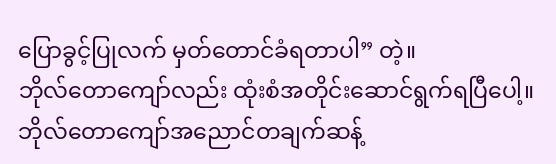ပြောခွင့်ပြုလက် မှတ်တောင်ခံရတာပါ” တဲ့။
ဘိုလ်တောကျော်လည်း ထုံးစံအတိုင်းဆောင်ရွက်ရပြီပေါ့။
ဘိုလ်တောကျော်အညောင်တချက်ဆန့်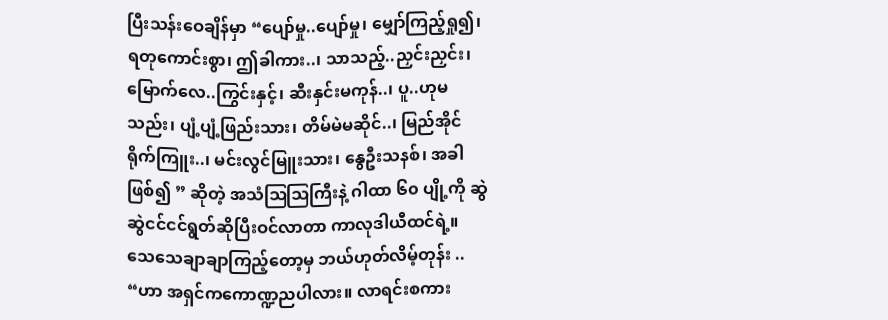ပြီးသန်းဝေချိန်မှာ “ပျော်မှု..ပျော်မှု၊ မျှော်ကြည့်ရှု၍၊ ရတုကောင်းစွာ၊ ဤခါကား..၊ သာသည့်..ညှင်းညှင်း၊ မြောက်လေ..ကြွင်းနှင့်၊ ဆီးနှင်းမကုန်..၊ ပူ..ဟုမသည်း၊ ပျံ့ပျံ့ဖြည်းသား၊ တိမ်မဲမဆိုင်..၊ မြည်အိုင်ရိုက်ကြူး..၊ မင်းလွင်မြူးသား၊ နွေဦးသနစ်၊ အခါဖြစ်၍ ” ဆိုတဲ့ အသံဩဩကြီးနဲ့ ဂါထာ ၆၀ ပျို့ကို ဆွဲဆွဲငင်ငင်ရွတ်ဆိုပြီးဝင်လာတာ ကာလုဒါယီထင်ရဲ့။ သေသေချာချာကြည့်တော့မှ ဘယ်ဟုတ်လိမ့်တုန်း ..
“ဟာ အရှင်ကကောဏ္ဍညပါလား။ လာရင်းစကား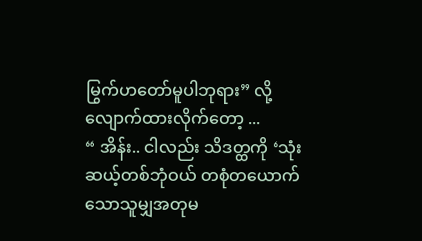မြွက်ဟတော်မူပါဘုရား” လို့လျောက်ထားလိုက်တော့ ...
“ အိန်း.. ငါလည်း သိဒတ္ထကို ‘သုံးဆယ့်တစ်ဘုံဝယ် တစုံတယောက်သောသူမျှအတုမ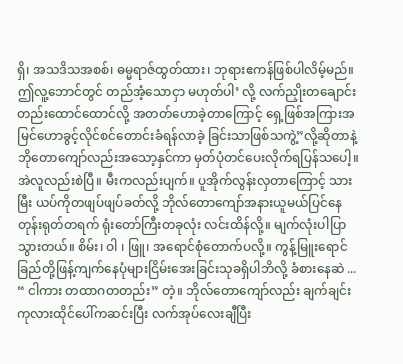ရှိ၊ အသဒိသအစစ်၊ ဓမ္မရာဇ်ထွတ်ထား၊ ဘုရားဧကန်ဖြစ်ပါလိမ့်မည်။ ဤလူ့ဘောင်တွင် တည်အံ့သောငှာ မဟုတ်ပါ’ လို့ လက်ညှိုးတချောင်းတည်းထောင်ထောင်လို့ အတတ်ဟောခဲ့တာကြောင့် ရှေ့ဖြစ်အကြားအမြင်ဟောခွင့်လိုင်စင်တောင်းခံရန်လာခဲ့ ခြင်းသာဖြစ်သကွဲ့”လို့ဆိုတာနဲ့ ဘိုတောကျော်လည်းအသော့နှင်ကာ မှတ်ပုံတင်ပေးလိုက်ရပြန်သပေါ့။
အဲလူလည်းစဲပြီ။ မီးကလည်းပျက်။ ပူအိုက်လွန်းလှတာကြောင့် သားမြီး ယပ်ကိုတဖျပ်ဖျပ်ခတ်လို့ ဘိုလ်တောကျော်အနားယူမယ်ပြင်နေတုန်းရုတ်တရက် ရုံးတော်ကြီးတခုလုံး လင်းထိန်လို့။ မျက်လုံးပါပြာသွားတယ်။ စိမ်း၊ ဝါ ၊ ဖြူ၊ အရောင်စုံတောက်ပလို့။ ကွန့်မြူးရောင်ခြည်တို့ဖြန့်ကျက်နေပုံများငြိမ်းအေးခြင်းသုခရှိပါဘိလို့ ခံစားနေဆဲ ...
“ ငါကား တထာဂတတည်း” တဲ့။ ဘိုလ်တောကျော်လည်း ချက်ချင်းကုလားထိုင်ပေါ်ကဆင်းပြီး လက်အုပ်လေးချီပြီး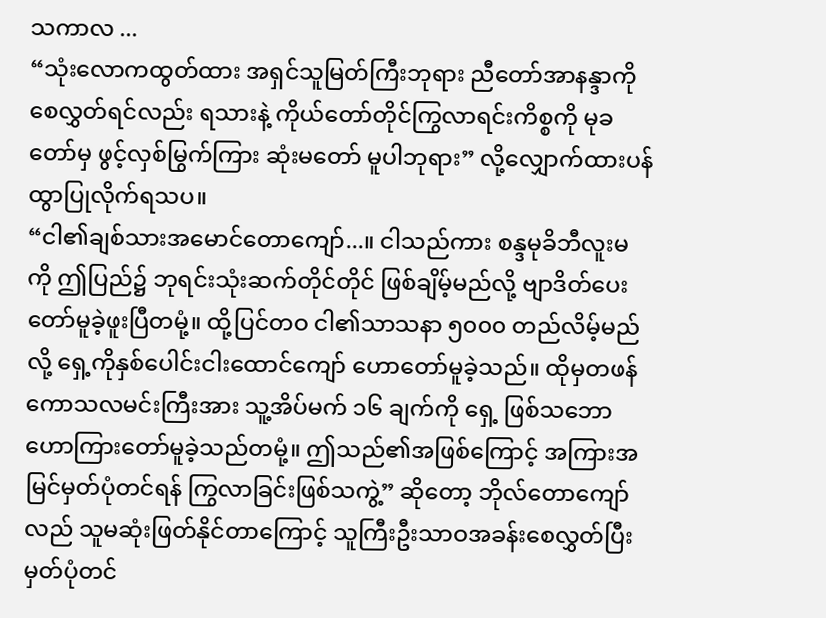သကာလ ...
“သုံးလောကထွတ်ထား အရှင်သူမြတ်ကြီးဘုရား ညီတော်အာနန္ဒာကိုစေလွှတ်ရင်လည်း ရသားနဲ့ ကိုယ်တော်တိုင်ကြွလာရင်းကိစ္စကို မုခတော်မှ ဖွင့်လှစ်မြွက်ကြား ဆုံးမတော် မူပါဘုရား” လို့လျှောက်ထားပန်ထွာပြုလိုက်ရသပ။
“ငါ၏ချစ်သားအမောင်တောကျော်...။ ငါသည်ကား စန္ဒမုခိဘီလူးမကို ဤပြည်၌ ဘုရင်းသုံးဆက်တိုင်တိုင် ဖြစ်ချိမ့်မည်လို့ ဗျာဒိတ်ပေးတော်မူခဲ့ဖူးပြီတမုံ့။ ထို့ပြင်တဝ ငါ၏သာသနာ ၅၀၀၀ တည်လိမ့်မည်လို့ ရှေ့ကိုနှစ်ပေါင်းငါးထောင်ကျော် ဟောတော်မူခဲ့သည်။ ထိုမှတဖန် ကောသလမင်းကြီးအား သူ့အိပ်မက် ၁၆ ချက်ကို ရှေ့ ဖြစ်သဘော ဟောကြားတော်မူခဲ့သည်တမုံ့။ ဤသည်၏အဖြစ်ကြောင့် အကြားအမြင်မှတ်ပုံတင်ရန် ကြွလာခြင်းဖြစ်သကွဲ့” ဆိုတော့ ဘိုလ်တောကျော်လည် သူမဆုံးဖြတ်နိုင်တာကြောင့် သူကြီးဦးသာဝအခန်းစေလွှတ်ပြီး မှတ်ပုံတင်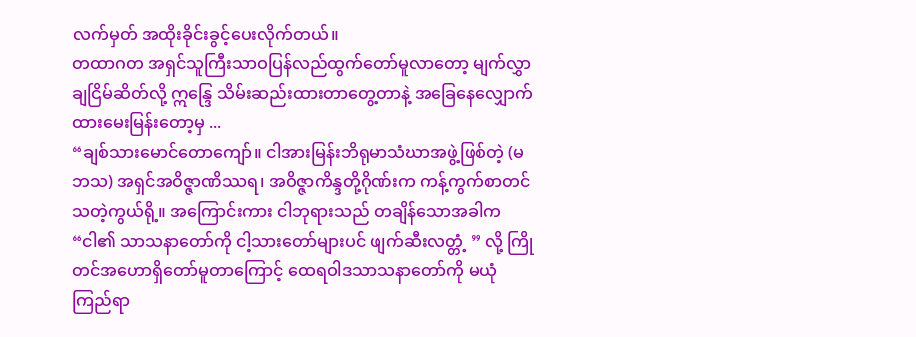လက်မှတ် အထိုးခိုင်းခွင့်ပေးလိုက်တယ်။
တထာဂတ အရှင်သူကြီးသာဝပြန်လည်ထွက်တော်မူလာတော့ မျက်လွှာချငြိမ်ဆိတ်လို့ ဣန္ဒြေ သိမ်းဆည်းထားတာတွေ့တာနဲ့ အခြေနေလျှောက်ထားမေးမြန်းတော့မှ ...
“ချစ်သားမောင်တောကျော်။ ငါအားမြန်းဘိရုမာသံဃာအဖွဲ့ဖြစ်တဲ့ (မဘသ) အရှင်အဝိဇ္ဇာဏိဿရ၊ အဝိဇ္ဇာကိန္ဒတို့ဂိုဏ်းက ကန့်ကွက်စာတင်သတဲ့ကွယ်ရို့။ အကြောင်းကား ငါဘုရားသည် တချိန်သောအခါက “ငါ၏ သာသနာတော်ကို ငါ့သားတော်များပင် ဖျက်ဆီးလတ္တံ့ ” လို့ ကြိုတင်အဟောရှိတော်မူတာကြောင့် ထေရဝါဒသာသနာတော်ကို မယုံကြည်ရာ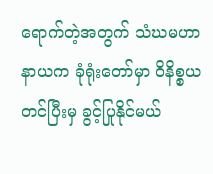ရောက်တဲ့အတွက် သံဃမဟာနာယက ခုံရုံးတော်မှာ ဝိနိစ္စယတင်ပြီးမှ ခွင့်ပြုနိုင်မယ်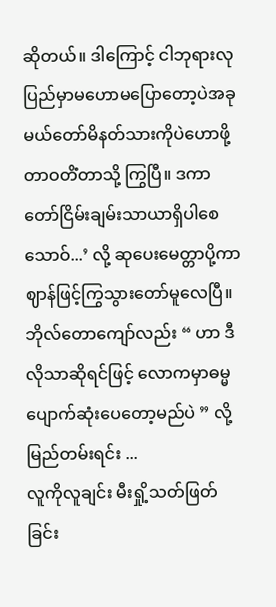ဆိုတယ်။ ဒါကြောင့် ငါဘုရားလုပြည်မှာမဟောမပြောတော့ပဲအခုမယ်တော်မိနတ်သားကိုပဲဟောဖို့ တာဝတိံတာသို့ ကြွပြီ။ ဒကာတော်ငြိမ်းချမ်းသာယာရှိပါစေသောဝ်...’ လို့ ဆုပေးမေတ္တာပို့ကာ ဈာန်ဖြင့်ကြွသွားတော်မူလေပြီ။
ဘိုလ်တောကျော်လည်း “ ဟာ ဒီလိုသာဆိုရင်ဖြင့် လောကမှာဓမ္မ ပျောက်ဆုံးပေတော့မည်ပဲ ” လို့ မြည်တမ်းရင်း ...
လူကိုလူချင်း မီးရှို့သတ်ဖြတ်ခြင်း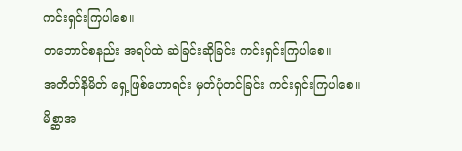ကင်းရှင်းကြပါစေ။
တဘောင်စနည်း အရပ်ထဲ ဆဲခြင်းဆိုခြင်း ကင်းရှင်းကြပါစေ။
အတိတ်နိမိတ် ရှေ့ဖြစ်ဟောရင်း မှတ်ပုံတင်ခြင်း ကင်းရှင်းကြပါစေ။
မိစ္ဆာအ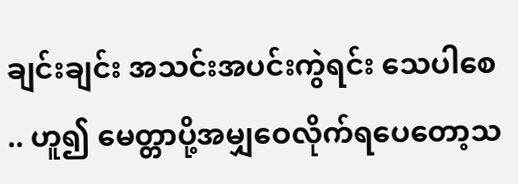ချင်းချင်း အသင်းအပင်းကွဲရင်း သေပါစေ .. ဟူ၍ မေတ္တာပို့အမျှဝေလိုက်ရပေတော့သ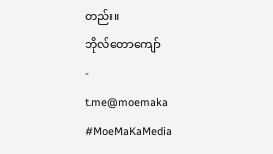တည်း။
ဘိုလ်တောကျော်
-
t.me@moemaka
#MoeMaKaMedia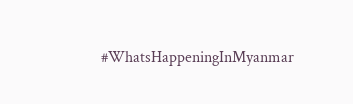#WhatsHappeningInMyanmar